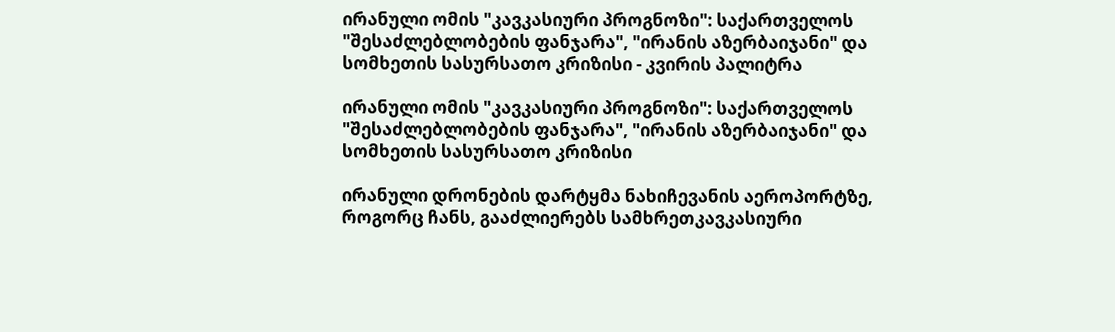ირანული ომის "კავკასიური პროგნოზი": საქართველოს "შესაძლებლობების ფანჯარა", "ირანის აზერბაიჯანი" და სომხეთის სასურსათო კრიზისი - კვირის პალიტრა

ირანული ომის "კავკასიური პროგნოზი": საქართველოს "შესაძლებლობების ფანჯარა", "ირანის აზერბაიჯანი" და სომხეთის სასურსათო კრიზისი

ირანული დრონების დარტყმა ნახიჩევანის აეროპორტზე, როგორც ჩანს, გააძლიერებს სამხრეთკავკასიური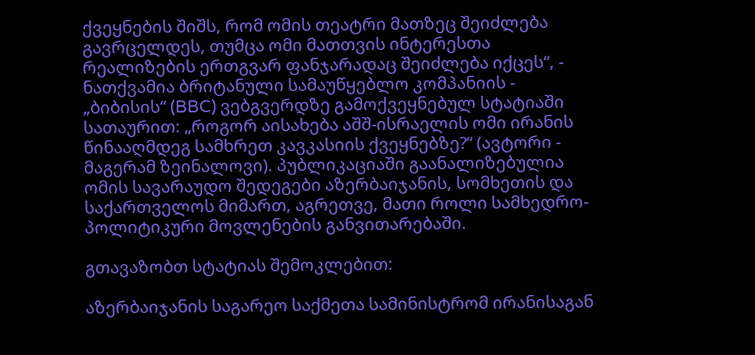ქვეყნების შიშს, რომ ომის თეატრი მათზეც შეიძლება გავრცელდეს, თუმცა ომი მათთვის ინტერესთა რეალიზების ერთგვარ ფანჯარადაც შეიძლება იქცეს“, - ნათქვამია ბრიტანული სამაუწყებლო კომპანიის - „ბიბისის“ (BBC) ვებგვერდზე გამოქვეყნებულ სტატიაში სათაურით: „როგორ აისახება აშშ-ისრაელის ომი ირანის წინააღმდეგ სამხრეთ კავკასიის ქვეყნებზე?“ (ავტორი - მაგერამ ზეინალოვი). პუბლიკაციაში გაანალიზებულია ომის სავარაუდო შედეგები აზერბაიჯანის, სომხეთის და საქართველოს მიმართ, აგრეთვე, მათი როლი სამხედრო-პოლიტიკური მოვლენების განვითარებაში.

გთავაზობთ სტატიას შემოკლებით:

აზერბაიჯანის საგარეო საქმეთა სამინისტრომ ირანისაგან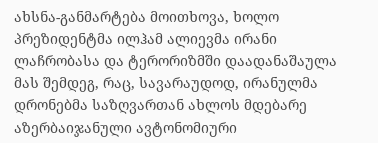ახსნა-განმარტება მოითხოვა, ხოლო პრეზიდენტმა ილჰამ ალიევმა ირანი ლაჩრობასა და ტერორიზმში დაადანაშაულა მას შემდეგ, რაც, სავარაუდოდ, ირანულმა დრონებმა საზღვართან ახლოს მდებარე აზერბაიჯანული ავტონომიური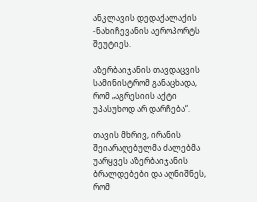ანკლავის დედაქალაქის -ნახიჩევანის აეროპორტს შეუტიეს.

აზერბაიჯანის თავდაცვის სამინისტრომ განაცხადა, რომ „აგრესიის აქტი უპასუხოდ არ დარჩება“.

თავის მხრივ, ირანის შეიარაღებულმა ძალებმა უარყვეს აზერბაიჯანის ბრალდებები და აღნიშნეს, რომ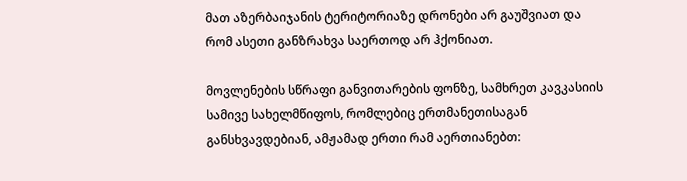მათ აზერბაიჯანის ტერიტორიაზე დრონები არ გაუშვიათ და რომ ასეთი განზრახვა საერთოდ არ ჰქონიათ.

მოვლენების სწრაფი განვითარების ფონზე, სამხრეთ კავკასიის სამივე სახელმწიფოს, რომლებიც ერთმანეთისაგან განსხვავდებიან, ამჟამად ერთი რამ აერთიანებთ: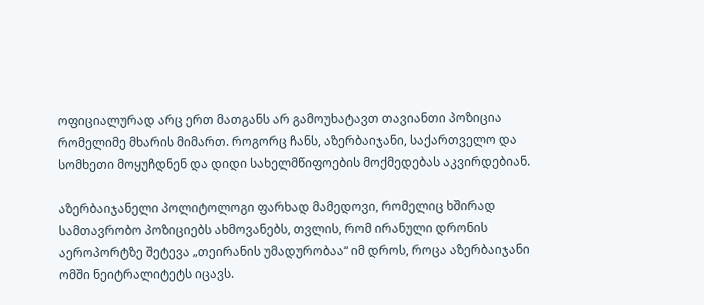ოფიციალურად არც ერთ მათგანს არ გამოუხატავთ თავიანთი პოზიცია რომელიმე მხარის მიმართ. როგორც ჩანს, აზერბაიჯანი, საქართველო და სომხეთი მოყუჩდნენ და დიდი სახელმწიფოების მოქმედებას აკვირდებიან.

აზერბაიჯანელი პოლიტოლოგი ფარხად მამედოვი, რომელიც ხშირად სამთავრობო პოზიციებს ახმოვანებს, თვლის, რომ ირანული დრონის აეროპორტზე შეტევა „თეირანის უმადურობაა“ იმ დროს, როცა აზერბაიჯანი ომში ნეიტრალიტეტს იცავს.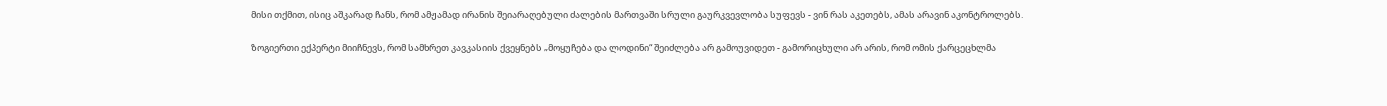მისი თქმით, ისიც აშკარად ჩანს, რომ ამჟამად ირანის შეიარაღებული ძალების მართვაში სრული გაურკვევლობა სუფევს - ვინ რას აკეთებს, ამას არავინ აკონტროლებს.

ზოგიერთი ექპერტი მიიჩნევს, რომ სამხრეთ კავკასიის ქვეყნებს „მოყუჩება და ლოდინი“ შეიძლება არ გამოუვიდეთ - გამორიცხული არ არის, რომ ომის ქარცეცხლმა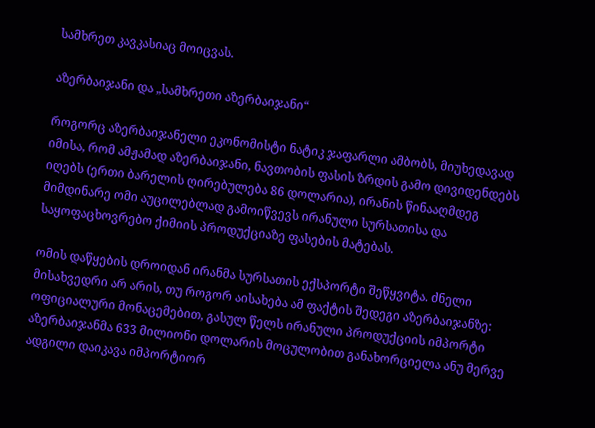სამხრეთ კავკასიაც მოიცვას.

აზერბაიჯანი და „სამხრეთი აზერბაიჯანი“

როგორც აზერბაიჯანელი ეკონომისტი ნატიკ ჯაფარლი ამბობს, მიუხედავად იმისა, რომ ამჟამად აზერბაიჯანი, ნავთობის ფასის ზრდის გამო დივიდენდებს იღებს (ერთი ბარელის ღირებულება 86 დოლარია), ირანის წინააღმდეგ მიმდინარე ომი აუცილებლად გამოიწვევს ირანული სურსათისა და საყოფაცხოვრებო ქიმიის პროდუქციაზე ფასების მატებას.

ომის დაწყების დროიდან ირანმა სურსათის ექსპორტი შეწყვიტა. ძნელი მისახვედრი არ არის, თუ როგორ აისახება ამ ფაქტის შედეგი აზერბაიჯანზე: ოფიციალური მონაცემებით, გასულ წელს ირანული პროდუქციის იმპორტი აზერბაიჯანმა 633 მილიონი დოლარის მოცულობით განახორციელა ანუ მერვე ადგილი დაიკავა იმპორტიორ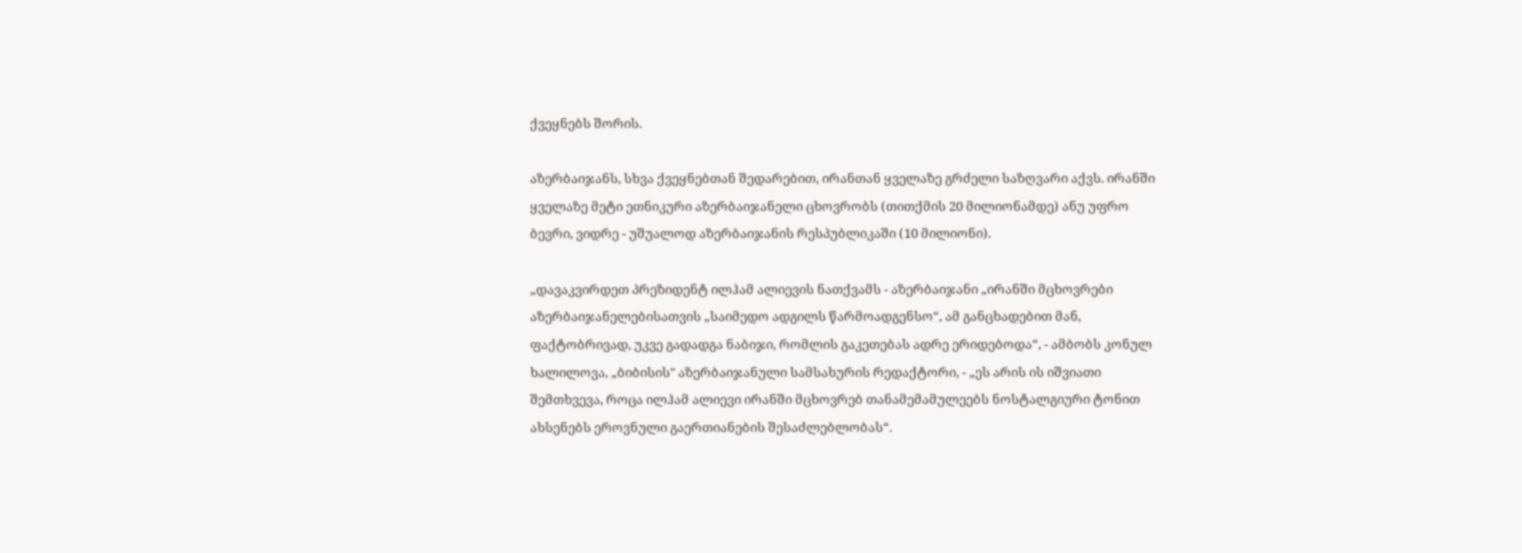ქვეყნებს შორის.

აზერბაიჯანს, სხვა ქვეყნებთან შედარებით, ირანთან ყველაზე გრძელი საზღვარი აქვს. ირანში ყველაზე მეტი ეთნიკური აზერბაიჯანელი ცხოვრობს (თითქმის 20 მილიონამდე) ანუ უფრო ბევრი, ვიდრე - უშუალოდ აზერბაიჯანის რესპუბლიკაში (10 მილიონი).

„დავაკვირდეთ პრეზიდენტ ილჰამ ალიევის ნათქვამს - აზერბაიჯანი „ირანში მცხოვრები აზერბაიჯანელებისათვის „საიმედო ადგილს წარმოადგენსო“, ამ განცხადებით მან, ფაქტობრივად, უკვე გადადგა ნაბიჯი, რომლის გაკეთებას ადრე ერიდებოდა“, - ამბობს კონულ ხალილოვა, „ბიბისის" აზერბაიჯანული სამსახურის რედაქტორი, - „ეს არის ის იშვიათი შემთხვევა, როცა ილჰამ ალიევი ირანში მცხოვრებ თანამემამულეებს ნოსტალგიური ტონით ახსენებს ეროვნული გაერთიანების შესაძლებლობას“.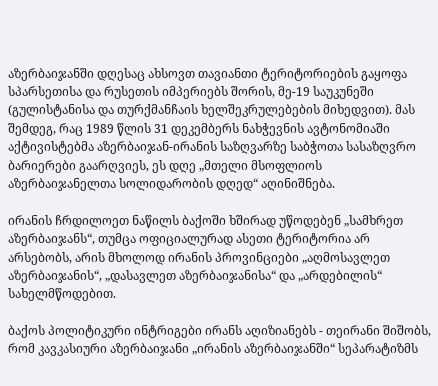აზერბაიჯანში დღესაც ახსოვთ თავიანთი ტერიტორიების გაყოფა სპარსეთისა და რუსეთის იმპერიებს შორის, მე-19 საუკუნეში (გულისტანისა და თურქმანჩაის ხელშეკრულებების მიხედვით). მას შემდეგ, რაც 1989 წლის 31 დეკემბერს ნახჭევნის ავტონომიაში აქტივისტებმა აზერბაიჯან-ირანის საზღვარზე საბჭოთა სასაზღვრო ბარიერები გაარღვიეს, ეს დღე „მთელი მსოფლიოს აზერბაიჯანელთა სოლიდარობის დღედ“ აღინიშნება.

ირანის ჩრდილოეთ ნაწილს ბაქოში ხშირად უწოდებენ „სამხრეთ აზერბაიჯანს“, თუმცა ოფიციალურად ასეთი ტერიტორია არ არსებობს, არის მხოლოდ ირანის პროვინციები „აღმოსავლეთ აზერბაიჯანის“, „დასავლეთ აზერბაიჯანისა“ და „არდებილის“ სახელმწოდებით.

ბაქოს პოლიტიკური ინტრიგები ირანს აღიზიანებს - თეირანი შიშობს, რომ კავკასიური აზერბაიჯანი „ირანის აზერბაიჯანში“ სეპარატიზმს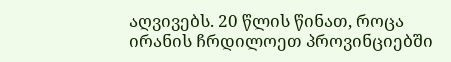აღვივებს. 20 წლის წინათ, როცა ირანის ჩრდილოეთ პროვინციებში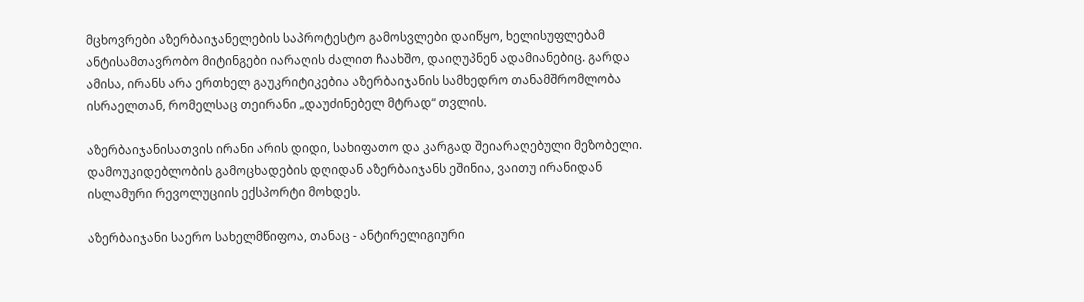მცხოვრები აზერბაიჯანელების საპროტესტო გამოსვლები დაიწყო, ხელისუფლებამ ანტისამთავრობო მიტინგები იარაღის ძალით ჩაახშო, დაიღუპნენ ადამიანებიც. გარდა ამისა, ირანს არა ერთხელ გაუკრიტიკებია აზერბაიჯანის სამხედრო თანამშრომლობა ისრაელთან, რომელსაც თეირანი „დაუძინებელ მტრად“ თვლის.

აზერბაიჯანისათვის ირანი არის დიდი, სახიფათო და კარგად შეიარაღებული მეზობელი. დამოუკიდებლობის გამოცხადების დღიდან აზერბაიჯანს ეშინია, ვაითუ ირანიდან ისლამური რევოლუციის ექსპორტი მოხდეს.

აზერბაიჯანი საერო სახელმწიფოა, თანაც - ანტირელიგიური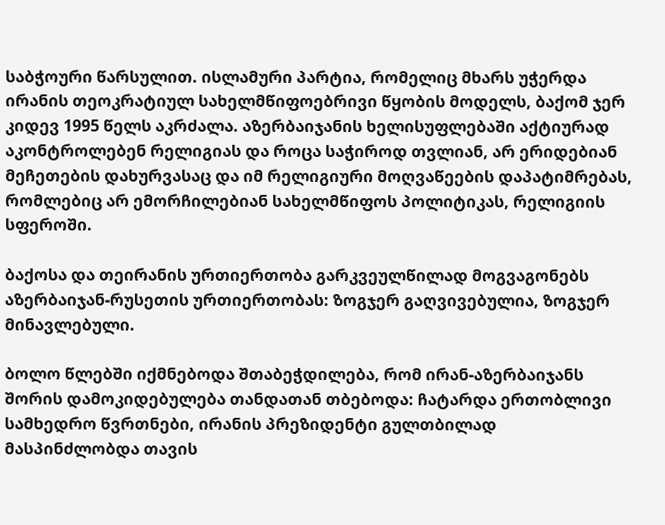საბჭოური წარსულით. ისლამური პარტია, რომელიც მხარს უჭერდა ირანის თეოკრატიულ სახელმწიფოებრივი წყობის მოდელს, ბაქომ ჯერ კიდევ 1995 წელს აკრძალა. აზერბაიჯანის ხელისუფლებაში აქტიურად აკონტროლებენ რელიგიას და როცა საჭიროდ თვლიან, არ ერიდებიან მეჩეთების დახურვასაც და იმ რელიგიური მოღვაწეების დაპატიმრებას, რომლებიც არ ემორჩილებიან სახელმწიფოს პოლიტიკას, რელიგიის სფეროში.

ბაქოსა და თეირანის ურთიერთობა გარკვეულწილად მოგვაგონებს აზერბაიჯან-რუსეთის ურთიერთობას: ზოგჯერ გაღვივებულია, ზოგჯერ მინავლებული.

ბოლო წლებში იქმნებოდა შთაბეჭდილება, რომ ირან-აზერბაიჯანს შორის დამოკიდებულება თანდათან თბებოდა: ჩატარდა ერთობლივი სამხედრო წვრთნები, ირანის პრეზიდენტი გულთბილად მასპინძლობდა თავის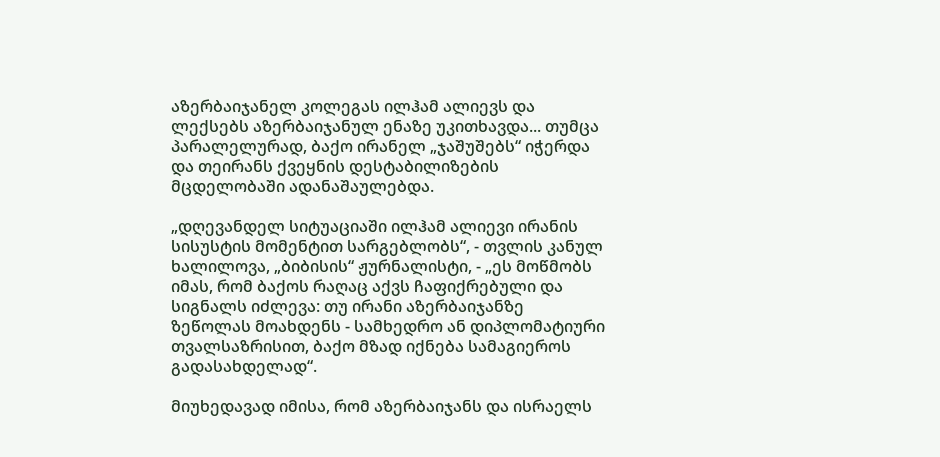აზერბაიჯანელ კოლეგას ილჰამ ალიევს და ლექსებს აზერბაიჯანულ ენაზე უკითხავდა... თუმცა პარალელურად, ბაქო ირანელ „ჯაშუშებს“ იჭერდა და თეირანს ქვეყნის დესტაბილიზების მცდელობაში ადანაშაულებდა.

„დღევანდელ სიტუაციაში ილჰამ ალიევი ირანის სისუსტის მომენტით სარგებლობს“, - თვლის კანულ ხალილოვა, „ბიბისის“ ჟურნალისტი, - „ეს მოწმობს იმას, რომ ბაქოს რაღაც აქვს ჩაფიქრებული და სიგნალს იძლევა: თუ ირანი აზერბაიჯანზე ზეწოლას მოახდენს - სამხედრო ან დიპლომატიური თვალსაზრისით, ბაქო მზად იქნება სამაგიეროს გადასახდელად“.

მიუხედავად იმისა, რომ აზერბაიჯანს და ისრაელს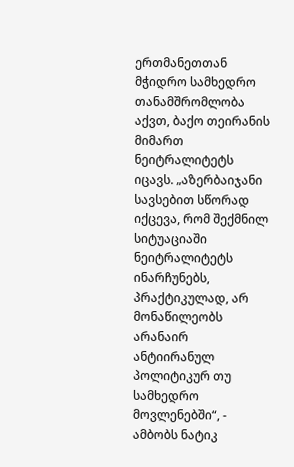ერთმანეთთან მჭიდრო სამხედრო თანამშრომლობა აქვთ, ბაქო თეირანის მიმართ ნეიტრალიტეტს იცავს. „აზერბაიჯანი სავსებით სწორად იქცევა, რომ შექმნილ სიტუაციაში ნეიტრალიტეტს ინარჩუნებს, პრაქტიკულად, არ მონაწილეობს არანაირ ანტიირანულ პოლიტიკურ თუ სამხედრო მოვლენებში“, - ამბობს ნატიკ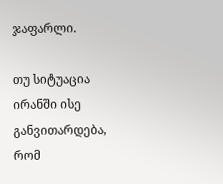ჯაფარლი.

თუ სიტუაცია ირანში ისე განვითარდება, რომ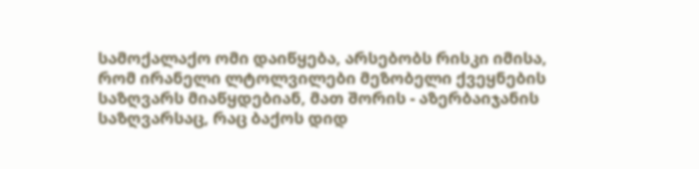სამოქალაქო ომი დაიწყება, არსებობს რისკი იმისა, რომ ირანელი ლტოლვილები მეზობელი ქვეყნების საზღვარს მიაწყდებიან, მათ შორის - აზერბაიჯანის საზღვარსაც, რაც ბაქოს დიდ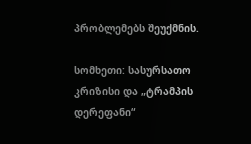პრობლემებს შეუქმნის.

სომხეთი: სასურსათო კრიზისი და „ტრამპის დერეფანი“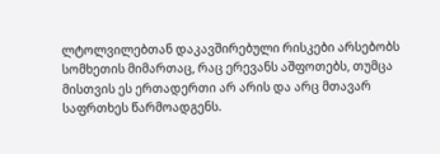ლტოლვილებთან დაკავშირებული რისკები არსებობს სომხეთის მიმართაც, რაც ერევანს აშფოთებს, თუმცა მისთვის ეს ერთადერთი არ არის და არც მთავარ საფრთხეს წარმოადგენს.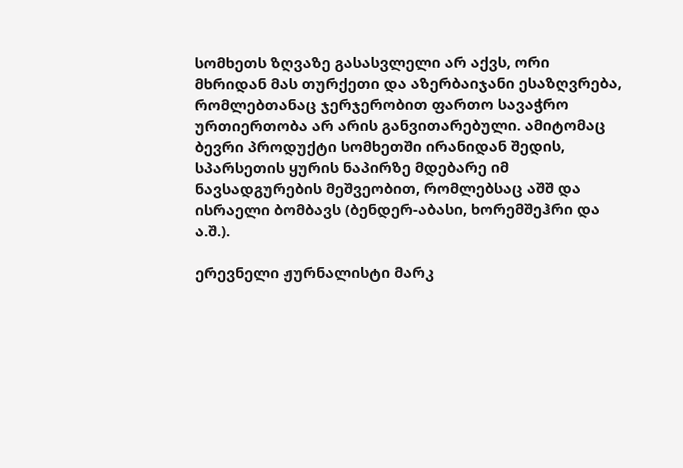სომხეთს ზღვაზე გასასვლელი არ აქვს, ორი მხრიდან მას თურქეთი და აზერბაიჯანი ესაზღვრება, რომლებთანაც ჯერჯერობით ფართო სავაჭრო ურთიერთობა არ არის განვითარებული. ამიტომაც ბევრი პროდუქტი სომხეთში ირანიდან შედის, სპარსეთის ყურის ნაპირზე მდებარე იმ ნავსადგურების მეშვეობით, რომლებსაც აშშ და ისრაელი ბომბავს (ბენდერ-აბასი, ხორემშეჰრი და ა.შ.).

ერევნელი ჟურნალისტი მარკ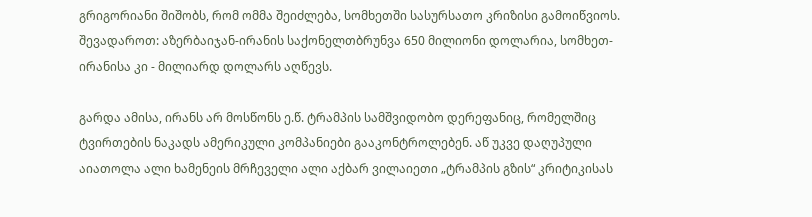გრიგორიანი შიშობს, რომ ომმა შეიძლება, სომხეთში სასურსათო კრიზისი გამოიწვიოს. შევადაროთ: აზერბაიჯან-ირანის საქონელთბრუნვა 650 მილიონი დოლარია, სომხეთ-ირანისა კი - მილიარდ დოლარს აღწევს.

გარდა ამისა, ირანს არ მოსწონს ე.წ. ტრამპის სამშვიდობო დერეფანიც, რომელშიც ტვირთების ნაკადს ამერიკული კომპანიები გააკონტროლებენ. აწ უკვე დაღუპული აიათოლა ალი ხამენეის მრჩეველი ალი აქბარ ვილაიეთი „ტრამპის გზის“ კრიტიკისას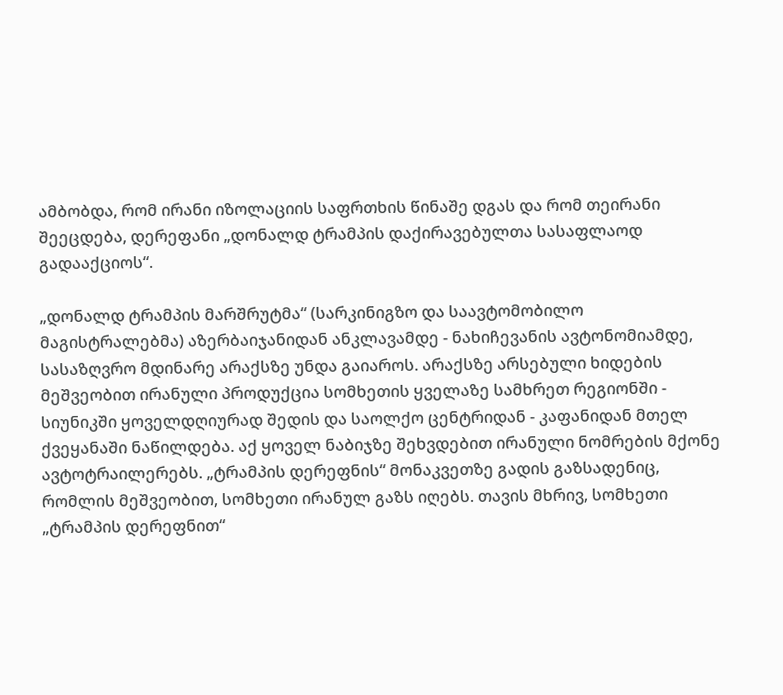ამბობდა, რომ ირანი იზოლაციის საფრთხის წინაშე დგას და რომ თეირანი შეეცდება, დერეფანი „დონალდ ტრამპის დაქირავებულთა სასაფლაოდ გადააქციოს“.

„დონალდ ტრამპის მარშრუტმა“ (სარკინიგზო და საავტომობილო მაგისტრალებმა) აზერბაიჯანიდან ანკლავამდე - ნახიჩევანის ავტონომიამდე, სასაზღვრო მდინარე არაქსზე უნდა გაიაროს. არაქსზე არსებული ხიდების მეშვეობით ირანული პროდუქცია სომხეთის ყველაზე სამხრეთ რეგიონში - სიუნიკში ყოველდღიურად შედის და საოლქო ცენტრიდან - კაფანიდან მთელ ქვეყანაში ნაწილდება. აქ ყოველ ნაბიჯზე შეხვდებით ირანული ნომრების მქონე ავტოტრაილერებს. „ტრამპის დერეფნის“ მონაკვეთზე გადის გაზსადენიც, რომლის მეშვეობით, სომხეთი ირანულ გაზს იღებს. თავის მხრივ, სომხეთი „ტრამპის დერეფნით“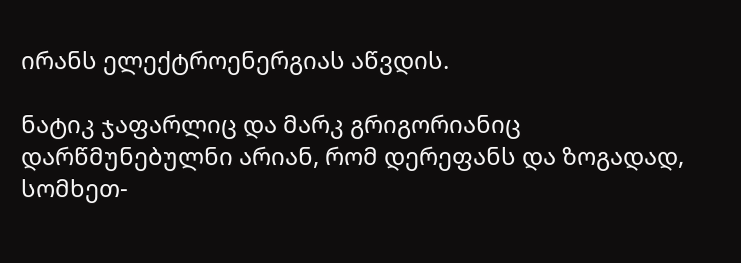ირანს ელექტროენერგიას აწვდის.

ნატიკ ჯაფარლიც და მარკ გრიგორიანიც დარწმუნებულნი არიან, რომ დერეფანს და ზოგადად, სომხეთ-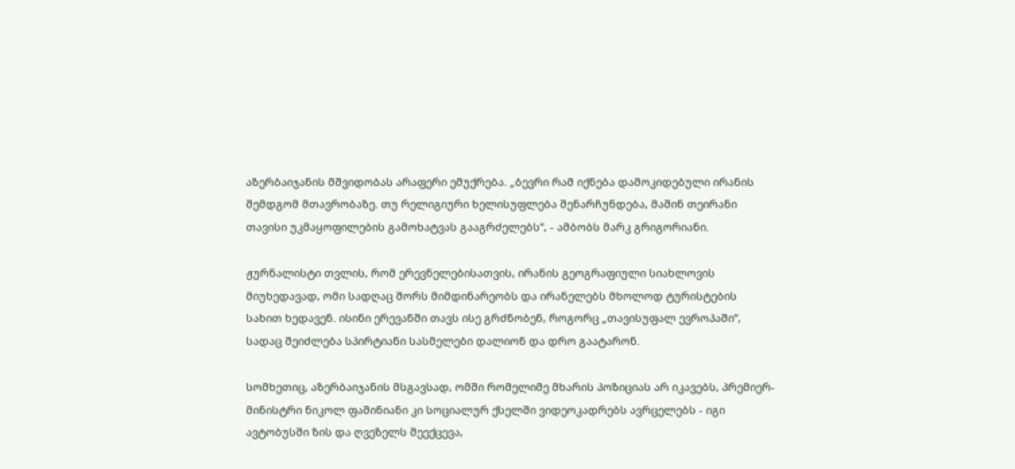აზერბაიჯანის მშვიდობას არაფერი ემუქრება. „ბევრი რამ იქნება დამოკიდებული ირანის შემდგომ მთავრობაზე. თუ რელიგიური ხელისუფლება შენარჩუნდება, მაშინ თეირანი თავისი უკმაყოფილების გამოხატვას გააგრძელებს“, - ამბობს მარკ გრიგორიანი.

ჟურნალისტი თვლის, რომ ერევნელებისათვის, ირანის გეოგრაფიული სიახლოვის მიუხედავად, ომი სადღაც შორს მიმდინარეობს და ირანელებს მხოლოდ ტურისტების სახით ხედავენ. ისინი ერევანში თავს ისე გრძნობენ, როგორც „თავისუფალ ევროპაში“, სადაც შეიძლება სპირტიანი სასმელები დალიონ და დრო გაატარონ.

სომხეთიც, აზერბაიჯანის მსგავსად, ომში რომელიმე მხარის პოზიციას არ იკავებს, პრემიერ-მინისტრი ნიკოლ ფაშინიანი კი სოციალურ ქსელში ვიდეოკადრებს ავრცელებს - იგი ავტობუსში ზის და ღვეზელს შეექცევა,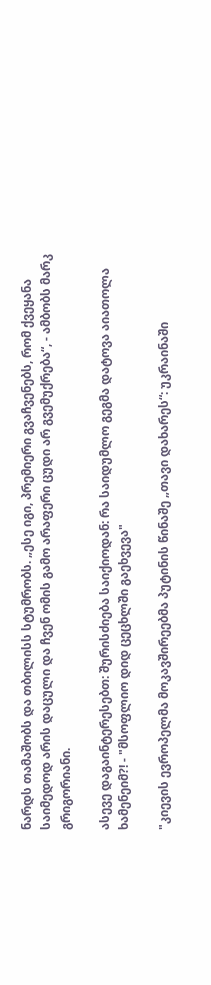ნარდს თამაშობს და თბილისს სტუმრობს. „ესე იგი, პრემიერი გვაჩვენებს, რომ ქვეყანა საიმედოდ არის დაცული და ჩვენ ომის გამო არაფერი ცუდი არ გვემუქრება“, - ამბობს მარკ გრიგორიანი.

ასევე დაგაინტერესებთ: შურისძიება საიქიოდან: რა საიდუმლო გეგმა დატოვა აიათოლა ხამენეიმ?! - "მსოფლიო დიდ ცეცხლში გაეხვევა"

"კიევის ევროპელმა მოკავშირეებმა პუტინის წინაშე „თავი დახარეს“: უკრაინაში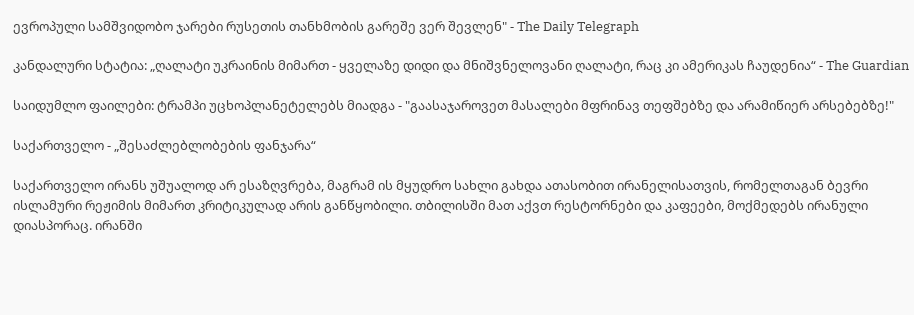ევროპული სამშვიდობო ჯარები რუსეთის თანხმობის გარეშე ვერ შევლენ" - The Daily Telegraph

კანდალური სტატია: „ღალატი უკრაინის მიმართ - ყველაზე დიდი და მნიშვნელოვანი ღალატი, რაც კი ამერიკას ჩაუდენია“ - The Guardian

საიდუმლო ფაილები: ტრამპი უცხოპლანეტელებს მიადგა - "გაასაჯაროვეთ მასალები მფრინავ თეფშებზე და არამიწიერ არსებებზე!"

საქართველო - „შესაძლებლობების ფანჯარა“

საქართველო ირანს უშუალოდ არ ესაზღვრება, მაგრამ ის მყუდრო სახლი გახდა ათასობით ირანელისათვის, რომელთაგან ბევრი ისლამური რეჟიმის მიმართ კრიტიკულად არის განწყობილი. თბილისში მათ აქვთ რესტორნები და კაფეები, მოქმედებს ირანული დიასპორაც. ირანში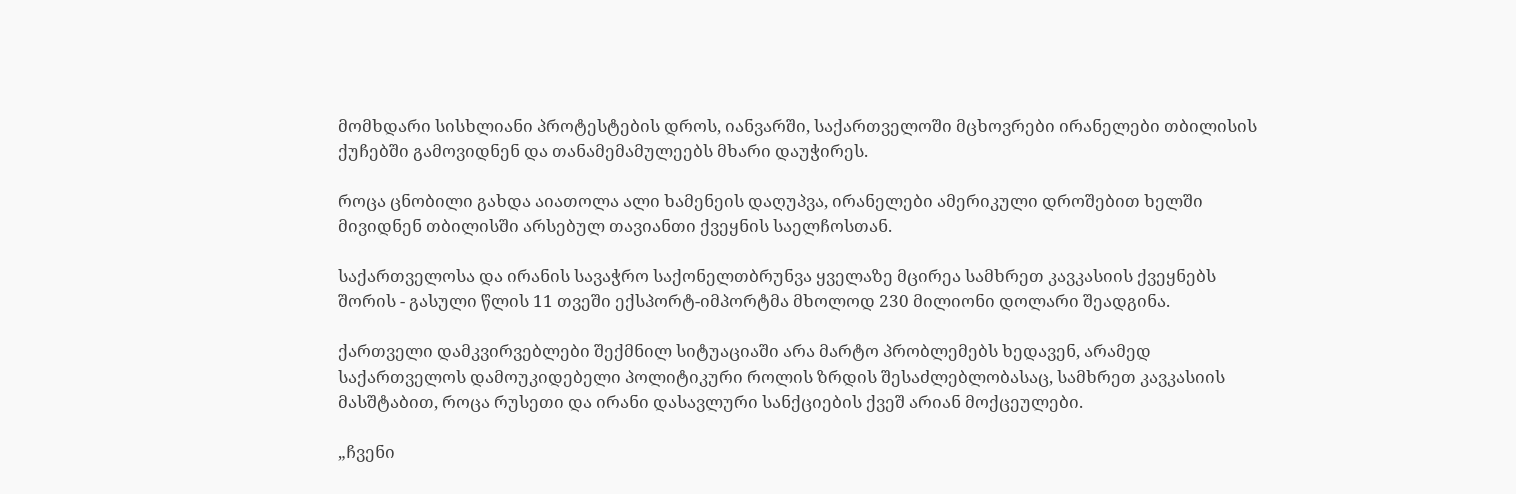მომხდარი სისხლიანი პროტესტების დროს, იანვარში, საქართველოში მცხოვრები ირანელები თბილისის ქუჩებში გამოვიდნენ და თანამემამულეებს მხარი დაუჭირეს.

როცა ცნობილი გახდა აიათოლა ალი ხამენეის დაღუპვა, ირანელები ამერიკული დროშებით ხელში მივიდნენ თბილისში არსებულ თავიანთი ქვეყნის საელჩოსთან.

საქართველოსა და ირანის სავაჭრო საქონელთბრუნვა ყველაზე მცირეა სამხრეთ კავკასიის ქვეყნებს შორის - გასული წლის 11 თვეში ექსპორტ-იმპორტმა მხოლოდ 230 მილიონი დოლარი შეადგინა.

ქართველი დამკვირვებლები შექმნილ სიტუაციაში არა მარტო პრობლემებს ხედავენ, არამედ საქართველოს დამოუკიდებელი პოლიტიკური როლის ზრდის შესაძლებლობასაც, სამხრეთ კავკასიის მასშტაბით, როცა რუსეთი და ირანი დასავლური სანქციების ქვეშ არიან მოქცეულები.

„ჩვენი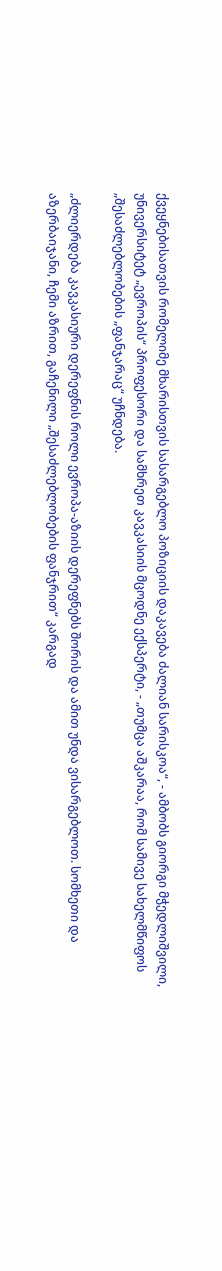ქვეყნებისათვის რომელიმე მხარისთვის სასარგებლო პოზიციის დაკავება ძალიან სარისკოა“, - ამბობს გიორგი მჭედლიშვილი, უნივერსიტეტ „ევროპის“ პროფესორი და სამხრეთ კავკასიის მცოდნე ექსპერტი, - „თუმცა აშკარაა, რომ სამივე სახელმწიფოს „შესაძლებლობების „ფანჯარაც“ უჩნდება.

„ძლიერდება კავკასიური დერეფნის როლი ევროპა-აზიის დერეფნებს შორის და ამით უნდა ვისარგებლოთ. სომხეთი და აზერბაიჯანი, ჩემი აზრით, გაჩენილი „შესაძლებლობების ფანჯრით“ კარგად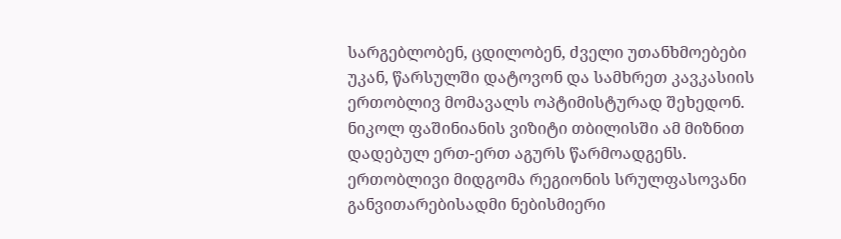სარგებლობენ, ცდილობენ, ძველი უთანხმოებები უკან, წარსულში დატოვონ და სამხრეთ კავკასიის ერთობლივ მომავალს ოპტიმისტურად შეხედონ. ნიკოლ ფაშინიანის ვიზიტი თბილისში ამ მიზნით დადებულ ერთ-ერთ აგურს წარმოადგენს. ერთობლივი მიდგომა რეგიონის სრულფასოვანი განვითარებისადმი ნებისმიერი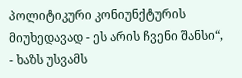პოლიტიკური კონიუნქტურის მიუხედავად - ეს არის ჩვენი შანსი“, - ხაზს უსვამს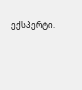ექსპერტი.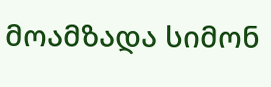მოამზადა სიმონ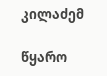კილაძემ

წყარო